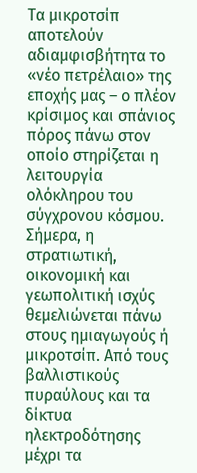Τα μικροτσίπ αποτελούν αδιαμφισβήτητα το «νέο πετρέλαιο» της εποχής μας – ο πλέον κρίσιμος και σπάνιος πόρος πάνω στον οποίο στηρίζεται η λειτουργία ολόκληρου του σύγχρονου κόσμου. Σήμερα, η στρατιωτική, οικονομική και γεωπολιτική ισχύς θεμελιώνεται πάνω στους ημιαγωγούς ή μικροτσίπ. Από τους βαλλιστικούς πυραύλους και τα δίκτυα ηλεκτροδότησης μέχρι τα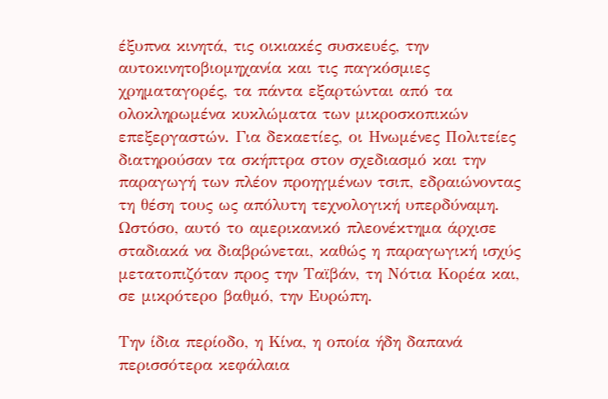έξυπνα κινητά, τις οικιακές συσκευές, την αυτοκινητοβιομηχανία και τις παγκόσμιες χρηματαγορές, τα πάντα εξαρτώνται από τα ολοκληρωμένα κυκλώματα των μικροσκοπικών επεξεργαστών. Για δεκαετίες, οι Ηνωμένες Πολιτείες διατηρούσαν τα σκήπτρα στον σχεδιασμό και την παραγωγή των πλέον προηγμένων τσιπ, εδραιώνοντας τη θέση τους ως απόλυτη τεχνολογική υπερδύναμη. Ωστόσο, αυτό το αμερικανικό πλεονέκτημα άρχισε σταδιακά να διαβρώνεται, καθώς η παραγωγική ισχύς μετατοπιζόταν προς την Ταϊβάν, τη Νότια Κορέα και, σε μικρότερο βαθμό, την Ευρώπη.

Την ίδια περίοδο, η Κίνα, η οποία ήδη δαπανά περισσότερα κεφάλαια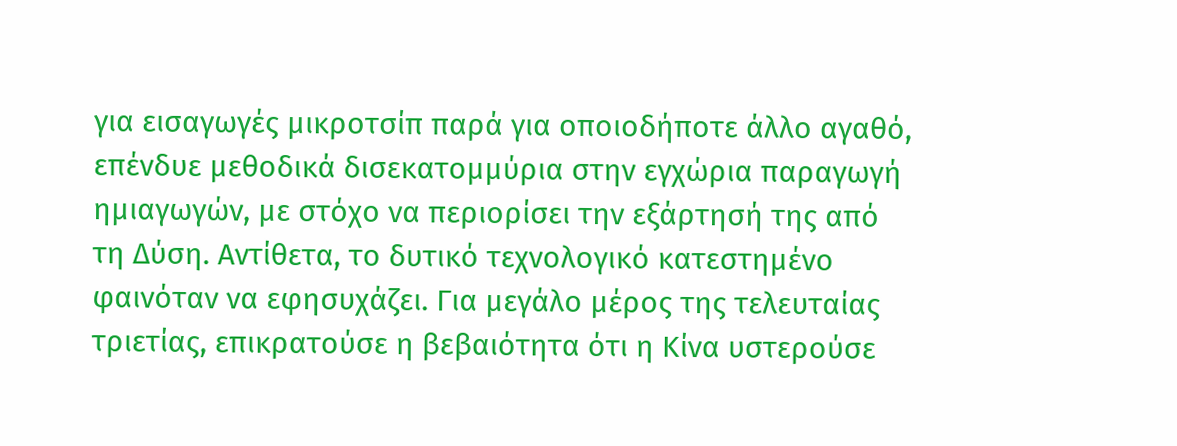για εισαγωγές μικροτσίπ παρά για οποιοδήποτε άλλο αγαθό, επένδυε μεθοδικά δισεκατομμύρια στην εγχώρια παραγωγή ημιαγωγών, με στόχο να περιορίσει την εξάρτησή της από τη Δύση. Αντίθετα, το δυτικό τεχνολογικό κατεστημένο φαινόταν να εφησυχάζει. Για μεγάλο μέρος της τελευταίας τριετίας, επικρατούσε η βεβαιότητα ότι η Κίνα υστερούσε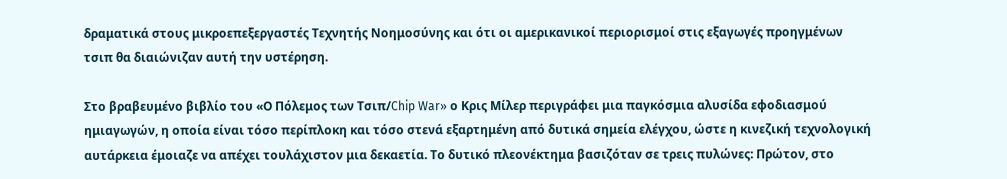δραματικά στους μικροεπεξεργαστές Τεχνητής Νοημοσύνης και ότι οι αμερικανικοί περιορισμοί στις εξαγωγές προηγμένων τσιπ θα διαιώνιζαν αυτή την υστέρηση.

Στο βραβευμένο βιβλίο του «Ο Πόλεμος των Τσιπ/Chip War» ο Κρις Μίλερ περιγράφει μια παγκόσμια αλυσίδα εφοδιασμού ημιαγωγών, η οποία είναι τόσο περίπλοκη και τόσο στενά εξαρτημένη από δυτικά σημεία ελέγχου, ώστε η κινεζική τεχνολογική αυτάρκεια έμοιαζε να απέχει τουλάχιστον μια δεκαετία. Το δυτικό πλεονέκτημα βασιζόταν σε τρεις πυλώνες: Πρώτον, στο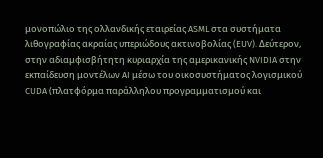μονοπώλιο της ολλανδικής εταιρείας ASML στα συστήματα λιθογραφίας ακραίας υπεριώδους ακτινοβολίας (EUV). Δεύτερον, στην αδιαμφισβήτητη κυριαρχία της αμερικανικής NVIDIA στην εκπαίδευση μοντέλων AI μέσω του οικοσυστήματος λογισμικού CUDA (πλατφόρμα παράλληλου προγραμματισμού και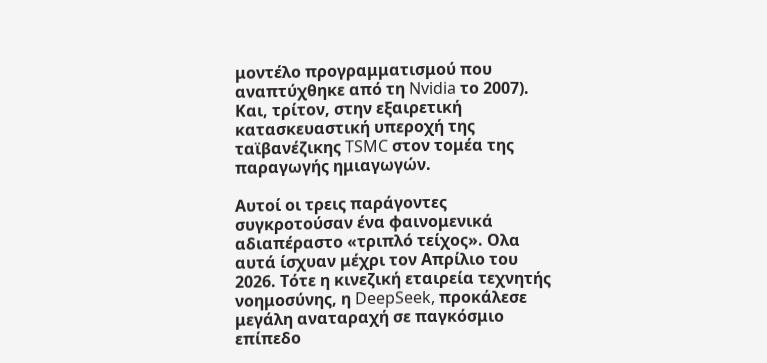μοντέλο προγραμματισμού που αναπτύχθηκε από τη Nvidia το 2007). Και, τρίτον, στην εξαιρετική κατασκευαστική υπεροχή της ταϊβανέζικης TSMC στον τομέα της παραγωγής ημιαγωγών.

Αυτοί οι τρεις παράγοντες συγκροτούσαν ένα φαινομενικά αδιαπέραστο «τριπλό τείχος». Ολα αυτά ίσχυαν μέχρι τον Απρίλιο του 2026. Τότε η κινεζική εταιρεία τεχνητής νοημοσύνης, η DeepSeek, προκάλεσε μεγάλη αναταραχή σε παγκόσμιο επίπεδο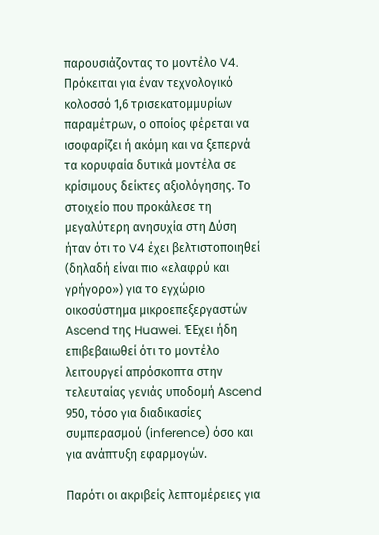παρουσιάζοντας το μοντέλο V4. Πρόκειται για έναν τεχνολογικό κολοσσό 1,6 τρισεκατομμυρίων παραμέτρων, ο οποίος φέρεται να ισοφαρίζει ή ακόμη και να ξεπερνά τα κορυφαία δυτικά μοντέλα σε κρίσιμους δείκτες αξιολόγησης. Το στοιχείο που προκάλεσε τη μεγαλύτερη ανησυχία στη Δύση ήταν ότι το V4 έχει βελτιστοποιηθεί (δηλαδή είναι πιο «ελαφρύ και γρήγορο») για το εγχώριο οικοσύστημα μικροεπεξεργαστών Ascend της Huawei. ΈΕχει ήδη επιβεβαιωθεί ότι το μοντέλο λειτουργεί απρόσκοπτα στην τελευταίας γενιάς υποδομή Ascend 950, τόσο για διαδικασίες συμπερασμού (inference) όσο και για ανάπτυξη εφαρμογών.

Παρότι οι ακριβείς λεπτομέρειες για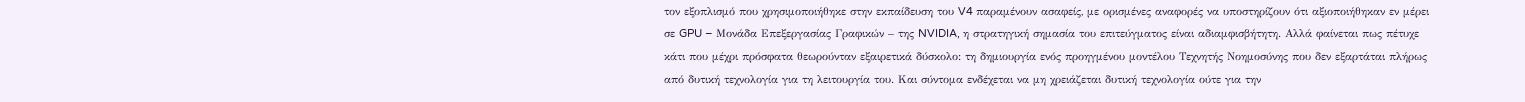τον εξοπλισμό που χρησιμοποιήθηκε στην εκπαίδευση του V4 παραμένουν ασαφείς, με ορισμένες αναφορές να υποστηρίζουν ότι αξιοποιήθηκαν εν μέρει σε GPU – Μονάδα Επεξεργασίας Γραφικών – της NVIDIA, η στρατηγική σημασία του επιτεύγματος είναι αδιαμφισβήτητη. Αλλά φαίνεται πως πέτυχε κάτι που μέχρι πρόσφατα θεωρούνταν εξαιρετικά δύσκολο: τη δημιουργία ενός προηγμένου μοντέλου Τεχνητής Νοημοσύνης που δεν εξαρτάται πλήρως από δυτική τεχνολογία για τη λειτουργία του. Και σύντομα ενδέχεται να μη χρειάζεται δυτική τεχνολογία ούτε για την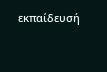εκπαίδευσή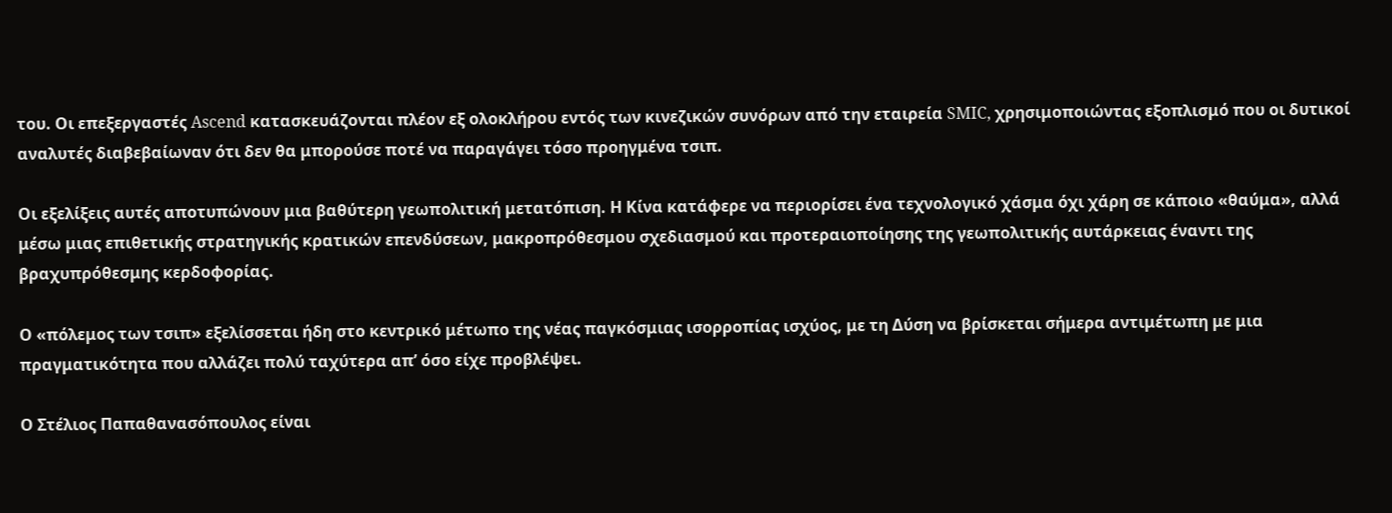του. Οι επεξεργαστές Ascend κατασκευάζονται πλέον εξ ολοκλήρου εντός των κινεζικών συνόρων από την εταιρεία SMIC, χρησιμοποιώντας εξοπλισμό που οι δυτικοί αναλυτές διαβεβαίωναν ότι δεν θα μπορούσε ποτέ να παραγάγει τόσο προηγμένα τσιπ.

Οι εξελίξεις αυτές αποτυπώνουν μια βαθύτερη γεωπολιτική μετατόπιση. Η Κίνα κατάφερε να περιορίσει ένα τεχνολογικό χάσμα όχι χάρη σε κάποιο «θαύμα», αλλά μέσω μιας επιθετικής στρατηγικής κρατικών επενδύσεων, μακροπρόθεσμου σχεδιασμού και προτεραιοποίησης της γεωπολιτικής αυτάρκειας έναντι της βραχυπρόθεσμης κερδοφορίας.

Ο «πόλεμος των τσιπ» εξελίσσεται ήδη στο κεντρικό μέτωπο της νέας παγκόσμιας ισορροπίας ισχύος, με τη Δύση να βρίσκεται σήμερα αντιμέτωπη με μια πραγματικότητα που αλλάζει πολύ ταχύτερα απ’ όσο είχε προβλέψει.

Ο Στέλιος Παπαθανασόπουλος είναι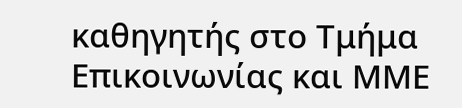καθηγητής στο Τμήμα Επικοινωνίας και ΜΜΕ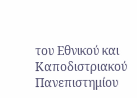του Εθνικού και Καποδιστριακού Πανεπιστημίου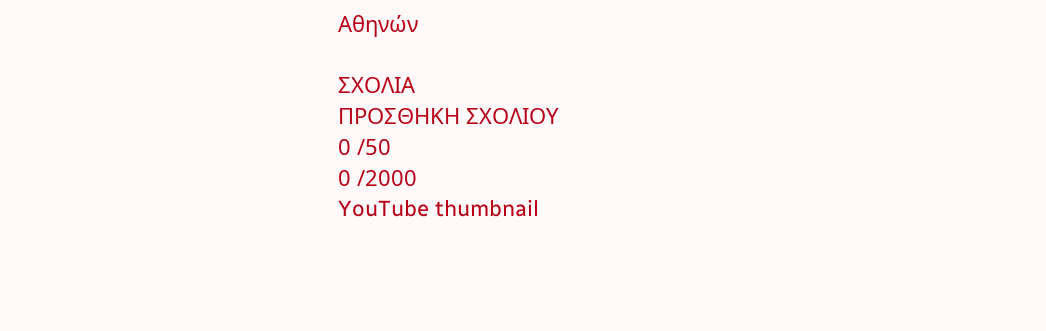Αθηνών

ΣΧΟΛΙΑ
ΠΡΟΣΘΗΚΗ ΣΧΟΛΙΟΥ
0 /50
0 /2000
YouTube thumbnail